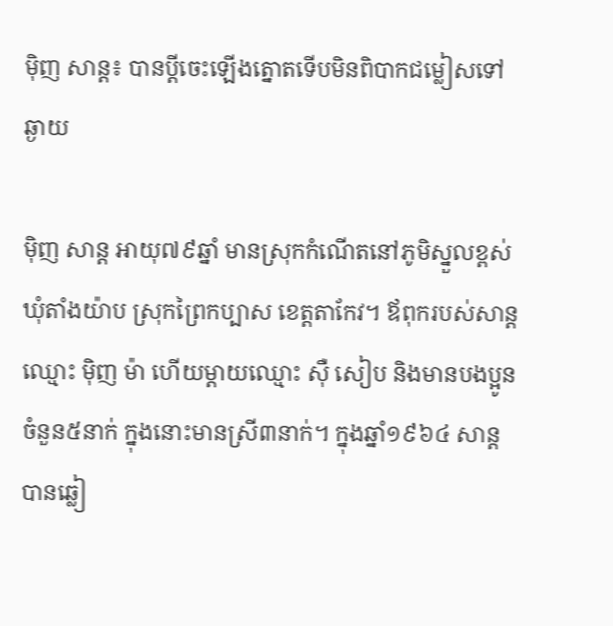ម៉ិញ សាន្ត៖ បានប្ដីចេះឡើងត្នោតទើបមិនពិបាកជម្លៀសទៅឆ្ងាយ

ម៉ិញ សាន្ត អាយុ៧៩ឆ្នាំ មានស្រុកកំណើតនៅភូមិស្នួលខ្ពស់ ឃុំតាំងយ៉ាប ស្រុកព្រៃកប្បាស ខេត្តតាកែវ។ ឪពុករបស់សាន្តឈ្មោះ ម៉ិញ ម៉ា ហើយម្ដាយឈ្មោះ ស៊ឺ សៀប និងមានបងប្អូនចំនួន៥នាក់ ក្នុងនោះមានស្រី៣នាក់។ ក្នុងឆ្នាំ១៩៦៤ សាន្ត បានឆ្លៀ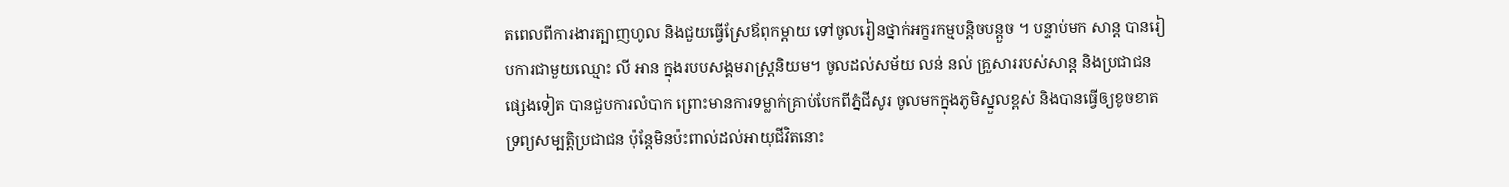តពេលពីការងារត្បាញហូល និងជួយធ្វើស្រែឪពុកម្ដាយ ទៅចូលរៀនថ្នាក់អក្ខរកម្មបន្តិចបន្តួច ។ បន្ទាប់មក សាន្ត បានរៀបការជាមួយឈ្មោះ លី អាន ក្នុងរបបសង្គមរាស្រ្ដនិយម។ ចូលដល់សម័យ លន់ នល់ គ្រួសាររបស់សាន្ត និងប្រជាជនផ្សេងទៀត បានជួបការលំបាក ព្រោះមានការទម្លាក់គ្រាប់បែកពីភ្នំជីសូរ ចូលមកក្នុងភូមិស្នួលខ្ពស់ និងបានធ្វើឲ្យខូចខាតទ្រព្យសម្បត្តិប្រជាជន ប៉ុន្តែមិនប៉ះពាល់ដល់អាយុជីវិតនោះ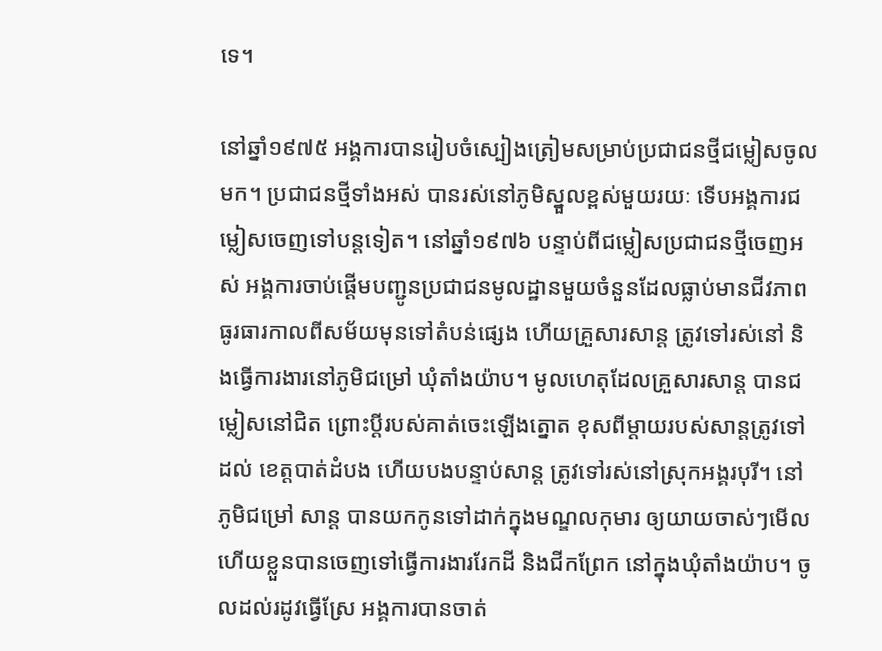ទេ។

នៅឆ្នាំ១៩៧៥ អង្គការបានរៀបចំស្បៀងត្រៀមសម្រាប់ប្រជាជនថ្មីជម្លៀសចូលមក។ ប្រជាជនថ្មីទាំងអស់ បានរស់នៅភូមិស្នួលខ្ពស់មួយរយៈ ទើបអង្គការជម្លៀសចេញទៅបន្តទៀត។ នៅឆ្នាំ១៩៧៦ បន្ទាប់ពីជម្លៀសប្រជាជនថ្មីចេញអស់ អង្គការចាប់ផ្ដើមបញ្ជូនប្រជាជនមូលដ្ឋានមួយចំនួនដែលធ្លាប់មានជីវភាពធូរធារកាលពីសម័យមុនទៅតំបន់ផ្សេង ហើយគ្រួសារសាន្ត ត្រូវទៅរស់នៅ និងធ្វើការងារនៅភូមិជម្រៅ ឃុំតាំងយ៉ាប។ មូលហេតុដែលគ្រួសារសាន្ត បានជម្លៀសនៅជិត ព្រោះប្ដីរបស់គាត់ចេះឡើងត្នោត ខុសពីម្ដាយរបស់សាន្តត្រូវទៅដល់ ខេត្តបាត់ដំបង ហើយបងបន្ទាប់សាន្ត ត្រូវទៅរស់នៅស្រុកអង្គរបុរី។ នៅភូមិជម្រៅ សាន្ត បានយកកូនទៅដាក់ក្នុងមណ្ឌលកុមារ ឲ្យយាយចាស់ៗមើល ហើយខ្លួនបានចេញទៅធ្វើការងាររែកដី និងជីកព្រែក នៅក្នុងឃុំតាំងយ៉ាប។ ចូលដល់រដូវធ្វើស្រែ អង្គការបានចាត់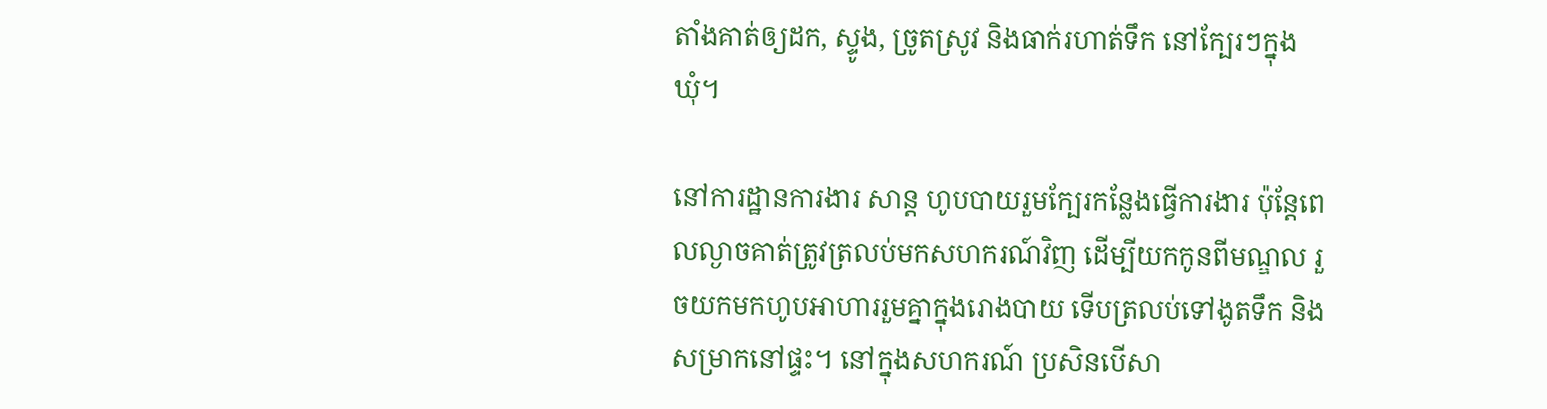តាំងគាត់ឲ្យដក, ស្ទូង, ច្រូតស្រូវ និងធាក់រហាត់ទឹក នៅក្បែរៗក្នុងឃុំ។

នៅការដ្ឋានការងារ សាន្ត ហូបបាយរួមក្បែរកន្លែងធ្វើការងារ ប៉ុន្តែពេលល្ងាចគាត់ត្រូវត្រលប់មកសហករណ៍វិញ ដើម្បីយកកូនពីមណ្ឌល រួចយកមកហូបអាហាររួមគ្នាក្នុងរោងបាយ ទើបត្រលប់ទៅងូតទឹក និងសម្រាកនៅផ្ទះ។ នៅក្នុងសហករណ៍ ប្រសិនបើសា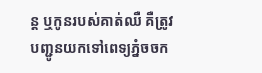ន្ត ឬកូនរបស់គាត់ឈឺ គឺត្រូវបញ្ជូនយកទៅពេទ្យភ្នំចចក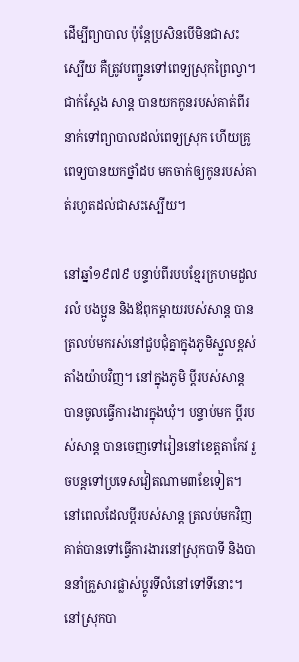ដើម្បីព្យាបាល ប៉ុន្តែប្រសិនបើមិនជាសះស្បើយ គឺត្រូវបញ្ជូនទៅពេទ្យស្រុកព្រៃល្វា។ ជាក់ស្ដែង សាន្ត បានយកកូនរបស់គាត់ពីរនាក់ទៅព្យាបាលដល់ពេទ្យស្រុក ហើយគ្រូពេទ្យបានយកថ្នាំដប មកចាក់ឲ្យកូនរបស់គាត់រហូតដល់ជាសះស្បើយ។

នៅឆ្នាំ១៩៧៩ បន្ទាប់ពីរបបខ្មែរក្រហមដួលរលំ បងប្អូន និងឪពុកម្ដាយរបស់សាន្ត បានត្រលប់មករស់នៅជួបជុំគ្នាក្នុងភូមិស្នួលខ្ពស់ តាំងយ៉ាបវិញ។ នៅក្នុងភូមិ ប្ដីរបស់សាន្ត បានចូលធ្វើការងារក្នុងឃុំ។ បន្ទាប់មក ប្ដីរបស់សាន្ត បានចេញទៅរៀននៅខេត្តតាកែវ រួចបន្តទៅប្រទេសវៀតណាម៣ខែទៀត។ នៅពេលដែលប្ដីរបស់សាន្ត ត្រលប់មកវិញ គាត់បានទៅធ្វើការងារនៅស្រុកបាទី និងបាននាំគ្រួសារផ្លាស់ប្ដូរទីលំនៅទៅទីនោះ។ នៅស្រុកបា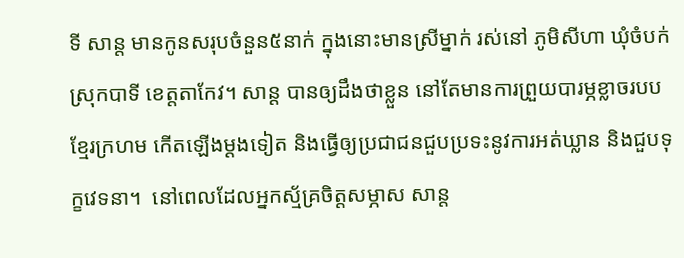ទី សាន្ត មានកូនសរុបចំនួន៥នាក់ ក្នុងនោះមានស្រីម្នាក់ រស់នៅ ភូមិសីហា ឃុំចំបក់ ស្រុកបាទី ខេត្តតាកែវ។ សាន្ត បានឲ្យដឹងថាខ្លួន នៅតែមានការព្រួយបារម្ភខ្លាចរបបខ្មែរក្រហម កើតឡើងម្ដងទៀត និងធ្វើឲ្យប្រជាជនជួបប្រទះនូវការអត់ឃ្លាន និងជួបទុក្ខវេទនា។  នៅពេលដែលអ្នកស្ម័គ្រចិត្តសម្ភាស សាន្ត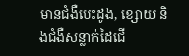មានជំងឺបេះដូង, ខ្សោយ និងជំងឺសន្លាក់ដៃជើ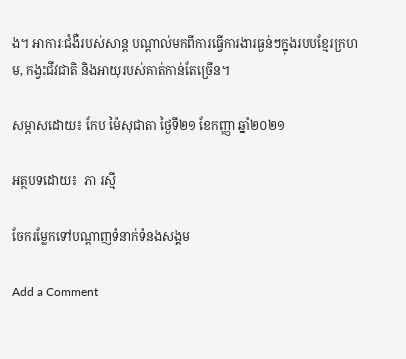ង។ អាការៈជំងឺរបស់សាន្ត បណ្ដាល់មកពីការធ្វើការងារធ្ងន់ៗក្នុងរបបខ្មែរក្រហម, កង្វះជីវជាតិ និងអាយុរបស់គាត់កាន់តែច្រើន។

សម្ភាសដោយ៖ កែប ម៉ៃសុជាតា ថ្ងៃទី២១ ខែកញ្ញា ឆ្នាំ២០២១

អត្ថបទដោយ៖  ភា រស្មី

ចែករម្លែកទៅបណ្តាញទំនាក់ទំនងសង្គម

Add a Comment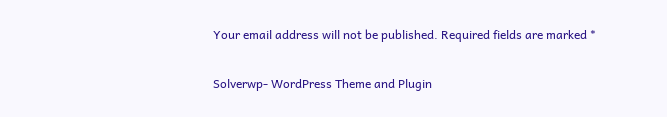Your email address will not be published. Required fields are marked *

Solverwp- WordPress Theme and Plugin